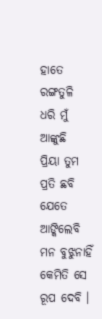ହାତେ ରଙ୍ଗତୁଳି ଧରି ମୁଁ ଆଙ୍କୁଛି
ପ୍ରିୟା ତୁମ ପ୍ରତି ଛବି
ଯେତେ ଆଙ୍କିଲେବି ମନ ବୁଝୁନାହିଁ
କେମିତି ସେ ରୂପ ଦେବି ।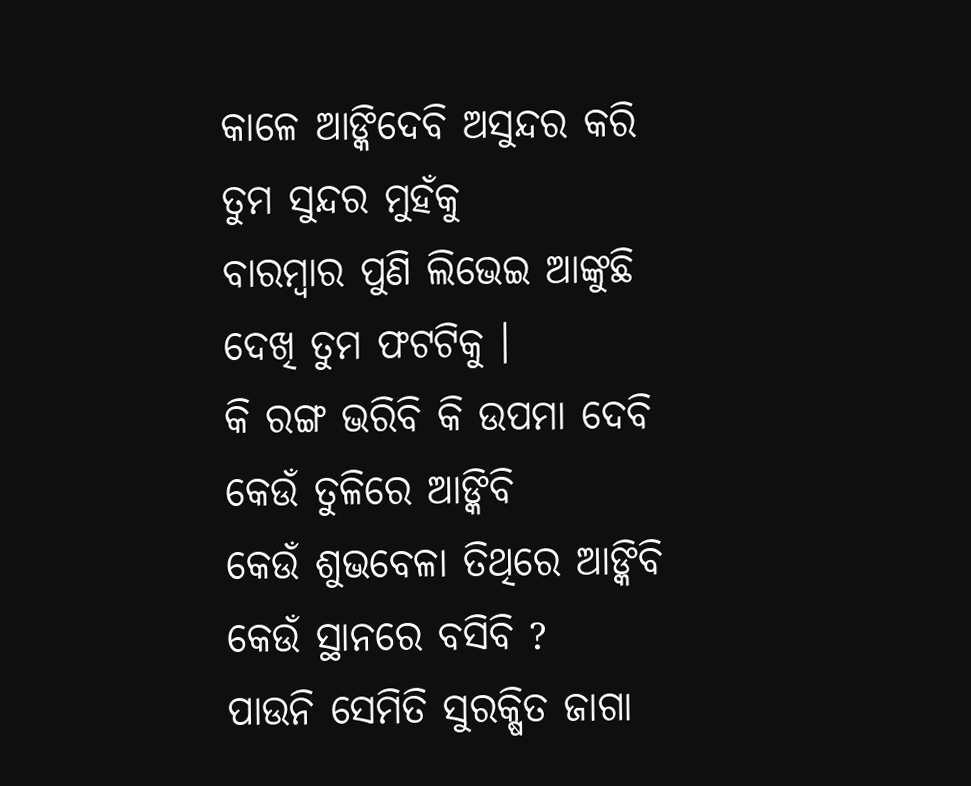କାଳେ ଆଙ୍କିଦେବି ଅସୁନ୍ଦର କରି
ତୁମ ସୁନ୍ଦର ମୁହଁକୁ
ବାରମ୍ବାର ପୁଣି ଲିଭେଇ ଆଙ୍କୁଛି
ଦେଖି ତୁମ ଫଟଟିକୁ ।
କି ରଙ୍ଗ ଭରିବି କି ଉପମା ଦେବି
କେଉଁ ତୁଳିରେ ଆଙ୍କିବି
କେଉଁ ଶୁଭବେଳା ତିଥିରେ ଆଙ୍କିବି
କେଉଁ ସ୍ଥାନରେ ବସିବି ?
ପାଉନି ସେମିତି ସୁରକ୍ଷିତ ଜାଗା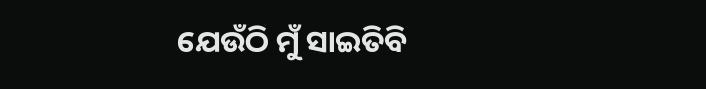ଯେଉଁଠି ମୁଁ ସାଇତିବି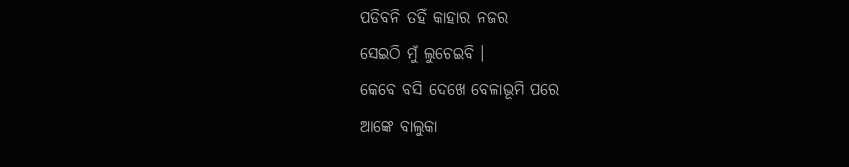ପଡିବନି ତହିଁ କାହାର ନଜର
ସେଇଠି ମୁଁ ଲୁଚେଇବି ।
କେବେ ବସି ଦେଖେ ବେଳାଭୂମି ପରେ
ଆଙ୍କେ ବାଲୁକା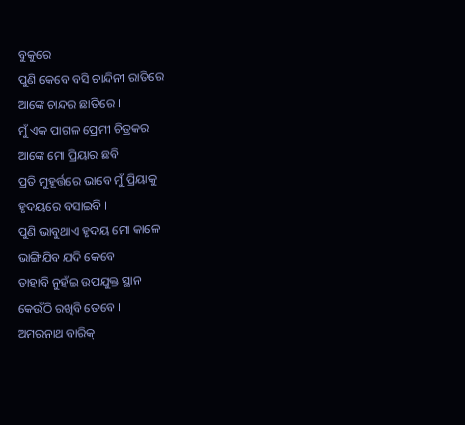ବୁକୁରେ
ପୁଣି କେବେ ବସି ଚାନ୍ଦିନୀ ରାତିରେ
ଆଙ୍କେ ଚାନ୍ଦର ଛାତିରେ ।
ମୁଁ ଏକ ପାଗଳ ପ୍ରେମୀ ଚିତ୍ରକର
ଆଙ୍କେ ମୋ ପ୍ରିୟାର ଛବି
ପ୍ରତି ମୁହୂର୍ତ୍ତରେ ଭାବେ ମୁଁ ପ୍ରିୟାକୁ
ହୃଦୟରେ ବସାଇବି ।
ପୁଣି ଭାବୁଥାଏ ହୃଦୟ ମୋ କାଳେ
ଭାଙ୍ଗିଯିବ ଯଦି କେବେ
ତାହାବି ନୁହଁଇ ଉପଯୁକ୍ତ ସ୍ଥାନ
କେଉଁଠି ରଖିବି ତେବେ ।
ଅମରନାଥ ବାରିକ୍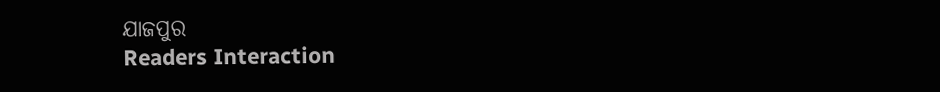ଯାଜପୁର
Readers Interaction